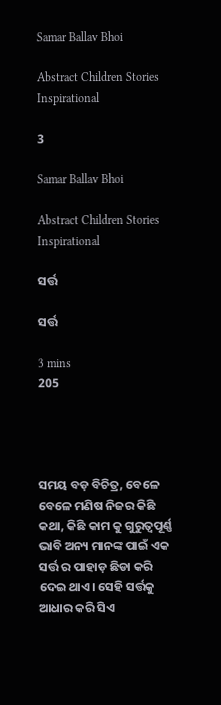Samar Ballav Bhoi

Abstract Children Stories Inspirational

3

Samar Ballav Bhoi

Abstract Children Stories Inspirational

ସର୍ତ୍ତ

ସର୍ତ୍ତ

3 mins
205




ସମୟ ବଡ଼ ବିଚିତ୍ର, ବେଳେ ବେଳେ ମଣିଷ ନିଜର କିଛି କଥା, କିଛି କାମ କୁ ଗୁରୁତ୍ୱପୂର୍ଣ୍ଣ ଭାବି ଅନ୍ୟ ମାନଙ୍କ ପାଇଁ ଏକ ସର୍ତ୍ତ ର ପାହାଡ଼ ଛିଡା କରି ଦେଇ ଥାଏ। ସେହି ସର୍ତ୍ତକୁ ଆଧାର କରି ସିଏ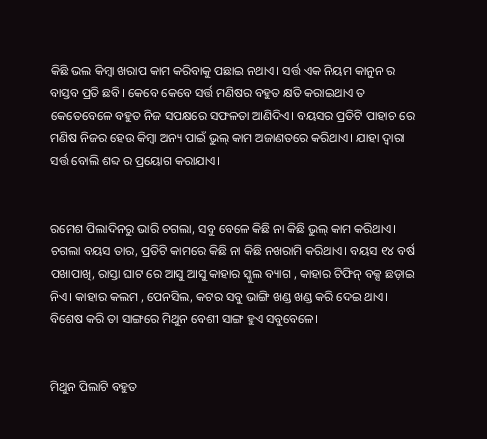କିଛି ଭଲ କିମ୍ବା ଖରାପ କାମ କରିବାକୁ ପଛାଇ ନଥାଏ। ସର୍ତ୍ତ ଏକ ନିୟମ କାନୁନ ର ବାସ୍ତବ ପ୍ରତି ଛବି। କେବେ କେବେ ସର୍ତ୍ତ ମଣିଷର ବହୁତ କ୍ଷତି କରାଇଥାଏ ତ କେତେବେଳେ ବହୁତ ନିଜ ସପକ୍ଷରେ ସଫଳତା ଆଣିଦିଏ। ବୟସର ପ୍ରତିଟି ପାହାଚ ରେ ମଣିଷ ନିଜର ହେଉ କିମ୍ବା ଅନ୍ୟ ପାଇଁ ଭୁଲ୍ କାମ ଅଜାଣତରେ କରିଥାଏ। ଯାହା ଦ୍ବାରା ସର୍ତ୍ତ ବୋଲି ଶବ୍ଦ ର ପ୍ରୟୋଗ କରାଯାଏ।


ରମେଶ ପିଲାଦିନରୁ ଭାରି ଚଗଲା, ସବୁ ବେଳେ କିଛି ନା କିଛି ଭୁଲ୍ କାମ କରିଥାଏ। ଚଗଲା ବୟସ ତାର, ପ୍ରତିଟି କାମରେ କିଛି ନା କିଛି ନଖରାମି କରିଥାଏ। ବୟସ ୧୪ ବର୍ଷ ପଖାପାଖି, ରାସ୍ତା ଘାଟ ରେ ଆସୁ ଆସୁ କାହାର ସ୍କୁଲ ବ୍ୟାଗ , କାହାର ଟିଫିନ୍ ବକ୍ସ ଛଡ଼ାଇ ନିଏ। କାହାର କଲମ , ପେନସିଲ, କଟର ସବୁ ଭାଙ୍ଗି ଖଣ୍ଡ ଖଣ୍ଡ କରି ଦେଇ ଥାଏ। ବିଶେଷ କରି ତା ସାଙ୍ଗରେ ମିଥୁନ ବେଶୀ ସାଙ୍ଗ ହୁଏ ସବୁବେଳେ।


ମିଥୁନ ପିଲାଟି ବହୁତ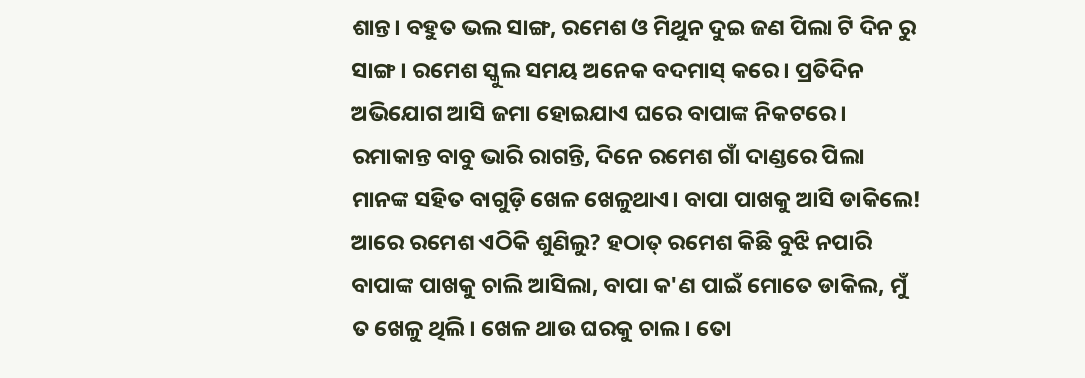ଶାନ୍ତ। ବହୁତ ଭଲ ସାଙ୍ଗ, ରମେଶ ଓ ମିଥୁନ ଦୁଇ ଜଣ ପିଲା ଟି ଦିନ ରୁ ସାଙ୍ଗ। ରମେଶ ସ୍କୁଲ ସମୟ ଅନେକ ବଦମାସ୍ କରେ। ପ୍ରତିଦିନ ଅଭିଯୋଗ ଆସି ଜମା ହୋଇଯାଏ ଘରେ ବାପାଙ୍କ ନିକଟରେ। ରମାକାନ୍ତ ବାବୁ ଭାରି ରାଗନ୍ତି, ଦିନେ ରମେଶ ଗାଁ ଦାଣ୍ଡରେ ପିଲା ମାନଙ୍କ ସହିତ ବାଗୁଡ଼ି ଖେଳ ଖେଳୁଥାଏ। ବାପା ପାଖକୁ ଆସି ଡାକିଲେ! ଆରେ ରମେଶ ଏଠିକି ଶୁଣିଲୁ? ହଠାତ୍ ରମେଶ କିଛି ବୁଝି ନପାରି ବାପାଙ୍କ ପାଖକୁ ଚାଲି ଆସିଲା, ବାପା କ'ଣ ପାଇଁ ମୋତେ ଡାକିଲ, ମୁଁ ତ ଖେଳୁ ଥିଲି। ଖେଳ ଥାଉ ଘରକୁ ଚାଲ। ତୋ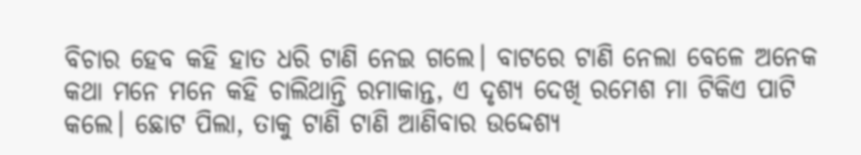ବିଚାର ହେବ କହି ହାତ ଧରି ଟାଣି ନେଇ ଗଲେ। ବାଟରେ ଟାଣି ନେଲା ବେଳେ ଅନେକ କଥା ମନେ ମନେ କହି ଚାଲିଥାନ୍ତି ରମାକାନ୍ତ, ଏ ଦୃଶ୍ୟ ଦେଖି ରମେଶ ମା ଟିକିଏ ପାଟି କଲେ। ଛୋଟ ପିଲା, ତାକୁ ଟାଣି ଟାଣି ଆଣିବାର ଉଦ୍ଦେଶ୍ୟ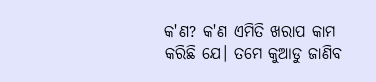କ'ଣ? କ'ଣ ଏମିତି ଖରାପ କାମ କରିଛି ଯେ। ତମେ କୁଆଡୁ ଜାଣିବ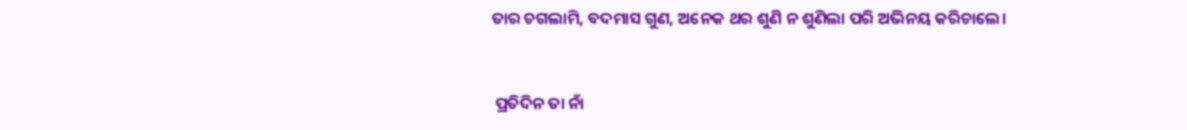ତାର ଚଗଲାମି, ବଦମାସ ଗୁଣ, ଅନେକ ଥର ଶୁଣି ନ ଶୁଣିଲା ପରି ଅଭିନୟ କରିଚାଲେ।


 ପ୍ରତିଦିନ ତା ନାଁ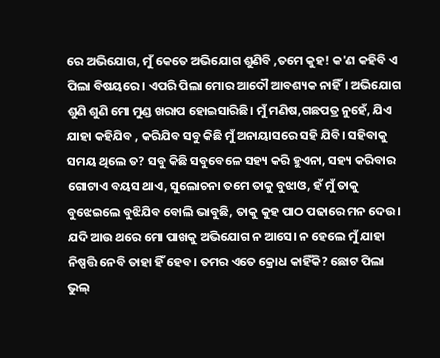ରେ ଅଭିଯୋଗ, ମୁଁ କେତେ ଅଭିଯୋଗ ଶୁଣିବି ,ତମେ କୁହ! କ'ଣ କହିବି ଏ ପିଲା ବିଷୟରେ। ଏପରି ପିଲା ମୋର ଆଦୌ ଆବଶ୍ୟକ ନାହିଁ। ଅଭିଯୋଗ ଶୁଣି ଶୁଣି ମୋ ମୁଣ୍ଡ ଖରାପ ହୋଇସାରିଛି। ମୁଁ ମଣିଷ,ଗଛପତ୍ର ନୁହେଁ, ଯିଏ ଯାହା କହିଯିବ , କରିଯିବ ସବୁ କିଛି ମୁଁ ଅନାୟାସରେ ସହି ଯିବି। ସହିବାକୁ ସମୟ ଥିଲେ ତ? ସବୁ କିଛି ସବୁବେଳେ ସହ୍ୟ କରି ହୁଏନା, ସହ୍ୟ କରିବାର ଗୋଟାଏ ବୟସ ଥାଏ, ସୁଲୋଚନା ତମେ ତାକୁ ବୁଝାଓ, ହଁ ମୁଁ ତାକୁ ବୁଝେଇଲେ ବୁଝିଯିବ ବୋଲି ଭାବୁଛି, ତାକୁ କୁହ ପାଠ ପଢାରେ ମନ ଦେଉ। ଯଦି ଆଉ ଥରେ ମୋ ପାଖକୁ ଅଭିଯୋଗ ନ ଆସେ। ନ ହେଲେ ମୁଁ ଯାହା ନିଷ୍ପତ୍ତି ନେବି ତାହା ହିଁ ହେବ। ତମର ଏତେ କ୍ରୋଧ କାହିଁକି? ଛୋଟ ପିଲା ଭୁଲ୍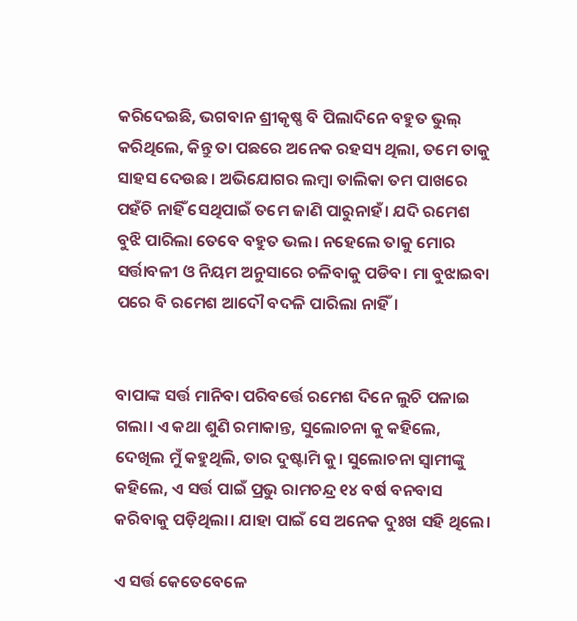କରିଦେଇଛି, ଭଗବାନ ଶ୍ରୀକୃଷ୍ଣ ବି ପିଲାଦିନେ ବହୁତ ଭୁଲ୍ କରିଥିଲେ, କିନ୍ତୁ ତା ପଛରେ ଅନେକ ରହସ୍ୟ ଥିଲା, ତମେ ତାକୁ ସାହସ ଦେଉଛ। ଅଭିଯୋଗର ଲମ୍ବା ତାଲିକା ତମ ପାଖରେ ପହଁଚି ନାହିଁ ସେଥିପାଇଁ ତମେ ଜାଣି ପାରୁନାହଁ। ଯଦି ରମେଶ ବୁଝି ପାରିଲା ତେବେ ବହୁତ ଭଲ। ନହେଲେ ତାକୁ ମୋର ସର୍ତ୍ତାବଳୀ ଓ ନିୟମ ଅନୁସାରେ ଚଳିବାକୁ ପଡିବ। ମା ବୁଝାଇବା ପରେ ବି ରମେଶ ଆଦୌ ବଦଳି ପାରିଲା ନାହିଁ।


ବାପାଙ୍କ ସର୍ତ୍ତ ମାନିବା ପରିବର୍ତ୍ତେ ରମେଶ ଦିନେ ଲୁଚି ପଳାଇ ଗଲା। ଏ କଥା ଶୁଣି ରମାକାନ୍ତ, ସୁଲୋଚନା କୁ କହିଲେ, ଦେଖିଲ ମୁଁ କହୁଥିଲି, ତାର ଦୁଷ୍ଟାମି କୁ। ସୁଲୋଚନା ସ୍ବାମୀଙ୍କୁ କହିଲେ, ଏ ସର୍ତ୍ତ ପାଇଁ ପ୍ରଭୁ ରାମଚନ୍ଦ୍ର ୧୪ ବର୍ଷ ବନବାସ କରିବାକୁ ପଡ଼ିଥିଲା। ଯାହା ପାଇଁ ସେ ଅନେକ ଦୁଃଖ ସହି ଥିଲେ।

ଏ ସର୍ତ୍ତ କେତେବେଳେ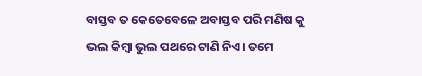ବାସ୍ତବ ତ କେତେବେଳେ ଅବାସ୍ତବ ପରି ମଣିଷ କୁ ଭଲ କିମ୍ବା ଭୁଲ ପଥରେ ଟାଣି ନିଏ। ତମେ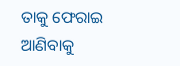ତାକୁ ଫେରାଇ ଆଣିବାକୁ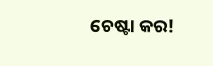ଚେଷ୍ଟା କର!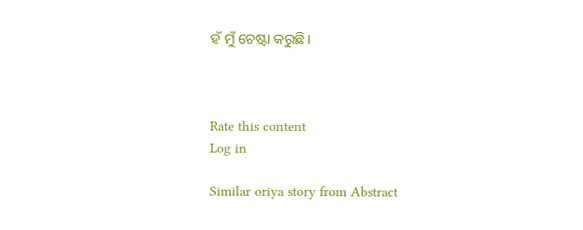ହଁ ମୁଁ ଚେଷ୍ଟା କରୁଛି।



Rate this content
Log in

Similar oriya story from Abstract